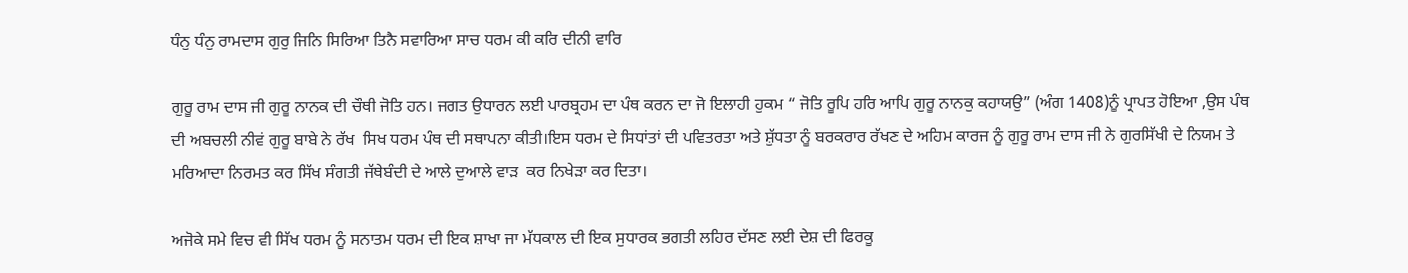ਧੰਨੁ ਧੰਨੁ ਰਾਮਦਾਸ ਗੁਰੁ ਜਿਨਿ ਸਿਰਿਆ ਤਿਨੈ ਸਵਾਰਿਆ ਸਾਚ ਧਰਮ ਕੀ ਕਰਿ ਦੀਨੀ ਵਾਰਿ

ਗੁਰੂ ਰਾਮ ਦਾਸ ਜੀ ਗੁਰੂ ਨਾਨਕ ਦੀ ਚੌਥੀ ਜੋਤਿ ਹਨ। ਜਗਤ ਉਧਾਰਨ ਲਈ ਪਾਰਬ੍ਰਹਮ ਦਾ ਪੰਥ ਕਰਨ ਦਾ ਜੋ ਇਲਾਹੀ ਹੁਕਮ “ ਜੋਤਿ ਰੂਪਿ ਹਰਿ ਆਪਿ ਗੁਰੂ ਨਾਨਕੁ ਕਹਾਯਉ” (ਅੰਗ 1408)ਨੂੰ ਪ੍ਰਾਪਤ ਹੋਇਆ ,ਉਸ ਪੰਥ ਦੀ ਅਬਚਲੀ ਨੀਵਂ ਗੁਰੂ ਬਾਬੇ ਨੇ ਰੱਖ  ਸਿਖ ਧਰਮ ਪੰਥ ਦੀ ਸਥਾਪਨਾ ਕੀਤੀ।ਇਸ ਧਰਮ ਦੇ ਸਿਧਾਂਤਾਂ ਦੀ ਪਵਿਤਰਤਾ ਅਤੇ ਸ਼ੁੱਧਤਾ ਨੂੰ ਬਰਕਰਾਰ ਰੱਖਣ ਦੇ ਅਹਿਮ ਕਾਰਜ ਨੂੰ ਗੁਰੂ ਰਾਮ ਦਾਸ ਜੀ ਨੇ ਗੁਰਸਿੱਖੀ ਦੇ ਨਿਯਮ ਤੇ ਮਰਿਆਦਾ ਨਿਰਮਤ ਕਰ ਸਿੱਖ ਸੰਗਤੀ ਜੱਥੇਬੰਦੀ ਦੇ ਆਲੇ ਦੁਆਲੇ ਵਾੜ  ਕਰ ਨਿਖੇੜਾ ਕਰ ਦਿਤਾ।

ਅਜੋਕੇ ਸਮੇ ਵਿਚ ਵੀ ਸਿੱਖ ਧਰਮ ਨੂੰ ਸਨਾਤਮ ਧਰਮ ਦੀ ਇਕ ਸ਼ਾਖਾ ਜਾ ਮੱਧਕਾਲ ਦੀ ਇਕ ਸੁਧਾਰਕ ਭਗਤੀ ਲਹਿਰ ਦੱਸਣ ਲਈ ਦੇਸ਼ ਦੀ ਫਿਰਕੂ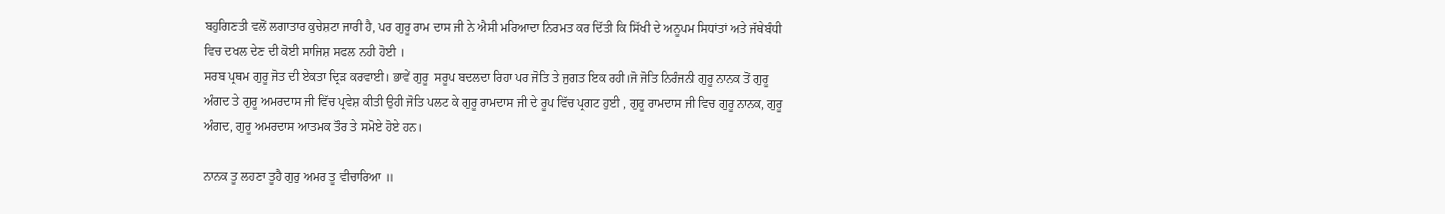ਬਹੁਗਿਣਤੀ ਵਲੋਂ ਲਗਾਤਾਰ ਕੁਚੇਸ਼ਟਾ ਜਾਰੀ ਹੈ, ਪਰ ਗੁਰੂ ਰਾਮ ਦਾਸ ਜੀ ਨੇ ਐਸੀ ਮਰਿਆਦਾ ਨਿਰਮਤ ਕਰ ਦਿੱਤੀ ਕਿ ਸਿੱਖੀ ਦੇ ਅਨੂਪਮ ਸਿਧਾਂਤਾਂ ਅਤੇ ਜੱਥੇਬੰਧੀ ਵਿਚ ਦਖਲ ਦੇਣ ਦੀ ਕੋਈ ਸਾਜਿਸ਼ ਸਫਲ ਨਹੀ ਹੋਈ ।
ਸਰਬ ਪ੍ਰਥਮ ਗੁਰੂ ਜੋਤ ਦੀ ਏਕਤਾ ਦ੍ਰਿੜ ਕਰਵਾਈ। ਭਾਵੇਂ ਗੁਰੂ  ਸਰੂਪ ਬਦਲਦਾ ਰਿਹਾ ਪਰ ਜੋਤਿ ਤੇ ਜੁਗਤ ਇਕ ਰਹੀ।ਜੋ ਜੋਤਿ ਨਿਰੰਜਨੀ ਗੁਰੂ ਨਾਨਕ ਤੋਂ ਗੁਰੂ ਅੰਗਦ ਤੇ ਗੁਰੂ ਅਮਰਦਾਸ ਜੀ ਵਿੱਚ ਪ੍ਰਵੇਸ਼ ਕੀਤੀ ਉਹੀ ਜੋਤਿ ਪਲਟ ਕੇ ਗੁਰੂ ਰਾਮਦਾਸ ਜੀ ਦੇ ਰੂਪ ਵਿੱਚ ਪ੍ਰਗਟ ਹੁਈ , ਗੁਰੂ ਰਾਮਦਾਸ ਜੀ ਵਿਚ ਗੁਰੂ ਨਾਨਕ, ਗੁਰੂ ਅੰਗਦ, ਗੁਰੂ ਅਮਰਦਾਸ ਆਤਮਕ ਤੌਰ ਤੇ ਸਮੋਏ ਹੋਏ ਹਨ।

ਨਾਨਕ ਤੂ ਲਹਣਾ ਤੂਹੈ ਗੁਰੁ ਅਮਰ ਤੂ ਵੀਚਾਰਿਆ ॥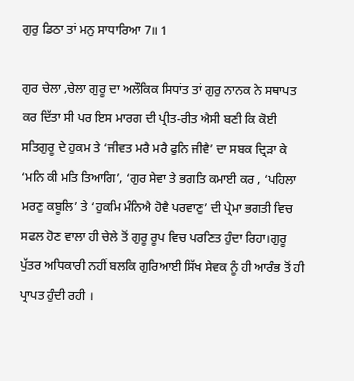ਗੁਰੁ ਡਿਠਾ ਤਾਂ ਮਨੁ ਸਾਧਾਰਿਆ 7॥ 1

ਗੁਰ ਚੇਲਾ ,ਚੇਲਾ ਗੁਰੂ ਦਾ ਅਲੌਕਿਕ ਸਿਧਾਂਤ ਤਾਂ ਗੁਰੁ ਨਾਨਕ ਨੇ ਸਥਾਪਤ ਕਰ ਦਿੱਤਾ ਸੀ ਪਰ ਇਸ ਮਾਰਗ ਦੀ ਪ੍ਰੀਤ-ਰੀਤ ਐਸੀ ਬਣੀ ਕਿ ਕੋਈ ਸਤਿਗੁਰੂ ਦੇ ਹੁਕਮ ਤੇ ‘ਜੀਵਤ ਮਰੈ ਮਰੈ ਫੁਨਿ ਜੀਵੈ’ ਦਾ ਸਬਕ ਦ੍ਰਿੜਾ ਕੇ ‘ਮਨਿ ਕੀ ਮਤਿ ਤਿਆਗਿ’, ‘ਗੁਰ ਸੇਵਾ ਤੇ ਭਗਤਿ ਕਮਾਈ ਕਰ , ‘ਪਹਿਲਾ ਮਰਣੁ ਕਬੂਲਿ’ ਤੇ ‘ਹੁਕਮਿ ਮੰਨਿਐ ਹੋਵੈ ਪਰਵਾਣੁ’ ਦੀ ਪ੍ਰੇਮਾ ਭਗਤੀ ਵਿਚ ਸਫਲ ਹੋਣ ਵਾਲਾ ਹੀ ਚੇਲੇ ਤੋਂ ਗੁਰੂ ਰੂਪ ਵਿਚ ਪਰਣਿਤ ਹੁੰਦਾ ਰਿਹਾ।ਗੁਰੂ ਪੁੱਤਰ ਅਧਿਕਾਰੀ ਨਹੀਂ ਬਲਕਿ ਗੁਰਿਆਈ ਸਿੱਖ ਸੇਵਕ ਨੂੰ ਹੀ ਆਰੰਭ ਤੋਂ ਹੀ ਪ੍ਰਾਪਤ ਹੁੰਦੀ ਰਹੀ ।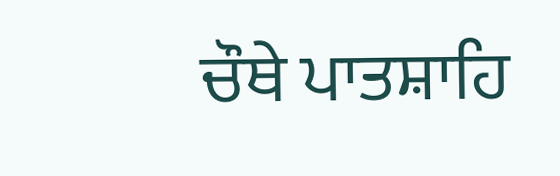ਚੌਥੇ ਪਾਤਸ਼ਾਹਿ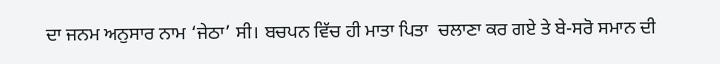ਦਾ ਜਨਮ ਅਨੁਸਾਰ ਨਾਮ ‘ਜੇਠਾ’ ਸੀ। ਬਚਪਨ ਵਿੱਚ ਹੀ ਮਾਤਾ ਪਿਤਾ  ਚਲਾਣਾ ਕਰ ਗਏ ਤੇ ਬੇ-ਸਰੋ ਸਮਾਨ ਦੀ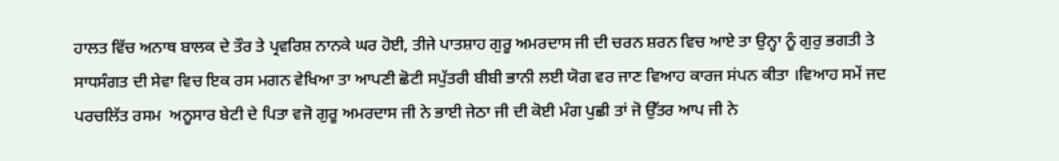ਹਾਲਤ ਵਿੱਚ ਅਨਾਥ ਬਾਲਕ ਦੇ ਤੌਰ ਤੇ ਪ੍ਰਵਰਿਸ਼ ਨਾਨਕੇ ਘਰ ਹੋਈ, ਤੀਜੇ ਪਾਤਸ਼ਾਹ ਗੁਰੂ ਅਮਰਦਾਸ ਜੀ ਦੀ ਚਰਨ ਸ਼ਰਨ ਵਿਚ ਆਏ ਤਾ ਉਨ੍ਹਾ ਨੂੰ ਗੁਰੁ ਭਗਤੀ ਤੇ ਸਾਧਸੰਗਤ ਦੀ ਸੇਵਾ ਵਿਚ ਇਕ ਰਸ ਮਗਨ ਵੇਖਿਆ ਤਾ ਆਪਣੀ ਛੋਟੀ ਸਪੁੱਤਰੀ ਬੀਬੀ ਭਾਨੀ ਲਈ ਯੋਗ ਵਰ ਜਾਣ ਵਿਆਹ ਕਾਰਜ ਸਂਪਨ ਕੀਤਾ ।ਵਿਆਹ ਸਮੇਂ ਜਦ ਪਰਚਲਿੱਤ ਰਸਮ  ਅਨੂਸਾਰ ਬੇਟੀ ਦੇ ਪਿਤਾ ਵਜੋ ਗੁਰੂ ਅਮਰਦਾਸ ਜੀ ਨੇ ਭਾਈ ਜੇਠਾ ਜੀ ਦੀ ਕੋਈ ਮੰਗ ਪੁਛੀ ਤਾਂ ਜੋ ਉੱਤਰ ਆਪ ਜੀ ਨੇ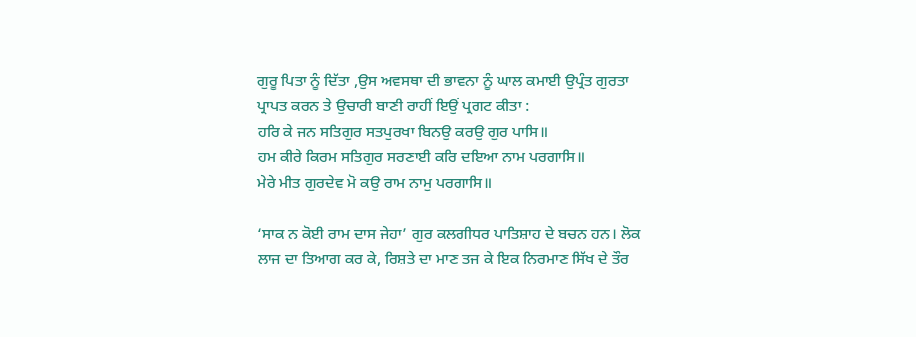ਗੁਰੂ ਪਿਤਾ ਨੂੰ ਦਿੱਤਾ ,ਉਸ ਅਵਸਥਾ ਦੀ ਭਾਵਨਾ ਨੂੰ ਘਾਲ ਕਮਾਈ ਉਪ੍ਰੰਤ ਗੁਰਤਾ ਪ੍ਰਾਪਤ ਕਰਨ ਤੇ ਉਚਾਰੀ ਬਾਣੀ ਰਾਹੀਂ ਇਉਂ ਪ੍ਰਗਟ ਕੀਤਾ :
ਹਰਿ ਕੇ ਜਨ ਸਤਿਗੁਰ ਸਤਪੁਰਖਾ ਬਿਨਉ ਕਰਉ ਗੁਰ ਪਾਸਿ॥
ਹਮ ਕੀਰੇ ਕਿਰਮ ਸਤਿਗੁਰ ਸਰਣਾਈ ਕਰਿ ਦਇਆ ਨਾਮ ਪਰਗਾਸਿ॥
ਮੇਰੇ ਮੀਤ ਗੁਰਦੇਵ ਮੋ ਕਉ ਰਾਮ ਨਾਮੁ ਪਰਗਾਸਿ॥

‘ਸਾਕ ਨ ਕੋਈ ਰਾਮ ਦਾਸ ਜੇਹਾ’ ਗੁਰ ਕਲਗੀਧਰ ਪਾਤਿਸ਼ਾਹ ਦੇ ਬਚਨ ਹਨ। ਲੋਕ ਲਾਜ ਦਾ ਤਿਆਗ ਕਰ ਕੇ, ਰਿਸ਼ਤੇ ਦਾ ਮਾਣ ਤਜ ਕੇ ਇਕ ਨਿਰਮਾਣ ਸਿੱਖ ਦੇ ਤੌਰ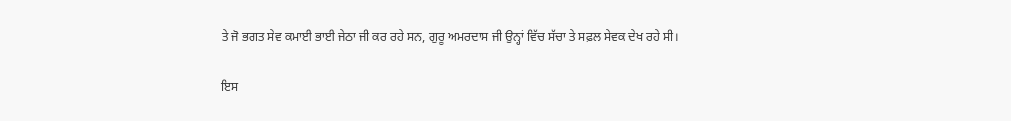ਤੇ ਜੋ ਭਗਤ ਸੇਵ ਕਮਾਈ ਭਾਈ ਜੇਠਾ ਜੀ ਕਰ ਰਹੇ ਸਨ, ਗੁਰੂ ਅਮਰਦਾਸ ਜੀ ਉਨ੍ਹਾਂ ਵਿੱਚ ਸੱਚਾ ਤੇ ਸਫ਼ਲ ਸੇਵਕ ਦੇਖ ਰਹੇ ਸੀ।

ਇਸ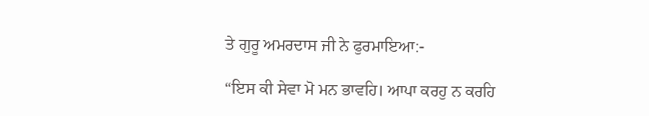ਤੇ ਗੁਰੂ ਅਮਰਦਾਸ ਜੀ ਨੇ ਫੁਰਮਾਇਆ:-

“ਇਸ ਕੀ ਸੇਵਾ ਮੋ ਮਨ ਭਾਵਹਿ। ਆਪਾ ਕਰਹੁ ਨ ਕਰਹਿ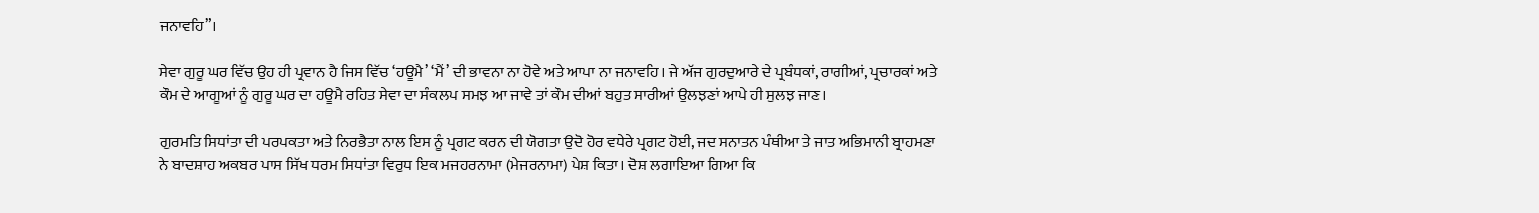ਜਨਾਵਹਿ”।

ਸੇਵਾ ਗੁਰੂ ਘਰ ਵਿੱਚ ਉਹ ਹੀ ਪ੍ਰਵਾਨ ਹੈ ਜਿਸ ਵਿੱਚ ‘ਹਊਮੈ’ ‘ਮੈਂ’ ਦੀ ਭਾਵਨਾ ਨਾ ਹੋਵੇ ਅਤੇ ਆਪਾ ਨਾ ਜਨਾਵਹਿ। ਜੇ ਅੱਜ ਗੁਰਦੁਆਰੇ ਦੇ ਪ੍ਰਬੰਧਕਾਂ, ਰਾਗੀਆਂ, ਪ੍ਰਚਾਰਕਾਂ ਅਤੇ ਕੌਮ ਦੇ ਆਗੂਆਂ ਨੂੰ ਗੁਰੂ ਘਰ ਦਾ ਹਊਮੈ ਰਹਿਤ ਸੇਵਾ ਦਾ ਸੰਕਲਪ ਸਮਝ ਆ ਜਾਵੇ ਤਾਂ ਕੌਮ ਦੀਆਂ ਬਹੁਤ ਸਾਰੀਆਂ ਉਲਝਣਾਂ ਆਪੇ ਹੀ ਸੁਲਝ ਜਾਣ।

ਗੁਰਮਤਿ ਸਿਧਾਂਤਾ ਦੀ ਪਰਪਕਤਾ ਅਤੇ ਨਿਰਭੈਤਾ ਨਾਲ ਇਸ ਨੂੰ ਪ੍ਰਗਟ ਕਰਨ ਦੀ ਯੋਗਤਾ ਉਦੋ ਹੋਰ ਵਧੇਰੇ ਪ੍ਰਗਟ ਹੋਈ, ਜਦ ਸਨਾਤਨ ਪੰਥੀਆ ਤੇ ਜਾਤ ਅਭਿਮਾਨੀ ਬ੍ਰਾਹਮਣਾ ਨੇ ਬਾਦਸ਼ਾਹ ਅਕਬਰ ਪਾਸ ਸਿੱਖ ਧਰਮ ਸਿਧਾਂਤਾ ਵਿਰੁਧ ਇਕ ਮਜਹਰਨਾਮਾ (ਮੇਜਰਨਾਮਾ) ਪੇਸ਼ ਕਿਤਾ। ਦੋਸ਼ ਲਗਾਇਆ ਗਿਆ ਕਿ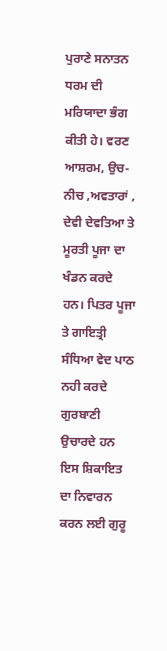ਪੁਰਾਣੇ ਸਨਾਤਨ ਧਰਮ ਦੀ ਮਰਿਯਾਦਾ ਭੰਗ ਕੀਤੀ ਹੇ। ਵਰਣ ਆਸ਼ਰਮ, ਉਚ-ਨੀਚ ,ਅਵਤਾਰਾਂ , ਦੇਵੀ ਦੇਵਤਿਆ ਤੇ ਮੂਰਤੀ ਪੂਜਾ ਦਾ ਖੰਡਨ ਕਰਦੇ ਹਨ। ਪਿਤਰ ਪੂਜਾ ਤੇ ਗਾਇਤ੍ਰੀ ਸੰਧਿਆ ਵੇਦ ਪਾਠ ਨਹੀ ਕਰਦੇ ਗੁਰਬਾਣੀ ਉਚਾਰਦੇ ਹਨ ਇਸ ਸ਼ਿਕਾਇਤ ਦਾ ਨਿਵਾਰਨ ਕਰਨ ਲਈ ਗੁਰੂ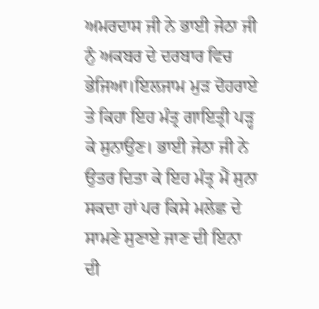ਅਮਰਦਾਸ ਜੀ ਨੇ ਭਾਈ ਜੇਠਾ ਜੀ ਨੁੰ ਅਕਬਰ ਦੇ ਦਰਬਾਰ ਵਿਚ ਭੇਜਿਆ।ਇਲਜਾਮ ਮੁੜ ਦੋਹਰਾਏ ਤੇ ਕਿਹਾ ਇਹ ਮੰਤ੍ਰ ਗਾਇਤ੍ਰੀ ਪੜ੍ਹ ਕੇ ਸੁਨਾਉਣ। ਭਾਈ ਜੇਠਾ ਜੀ ਨੇ ਉਤਰ ਦਿਤਾ ਕੇ ਇਹ ਮੰਤ੍ਰ ਮੈਂ ਸੁਨਾ ਸਕਦਾ ਹਾਂ ਪਰ ਕਿਸੇ ਮਲੇਛ ਦੇ ਸਾਮਣੇ ਸੁਣਾਏ ਜਾਣ ਦੀ ਇਨਾ ਦੀ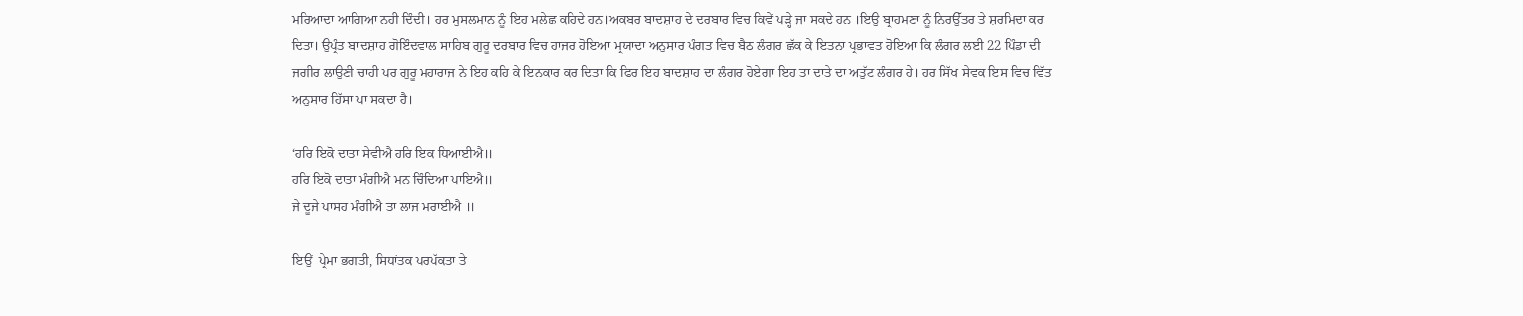ਮਰਿਆਦਾ ਆਗਿਆ ਨਹੀ ਦਿੰਦੀ। ਹਰ ਮੁਸਲਮਾਨ ਨੂੰ ਇਹ ਮਲੇਛ ਕਹਿਦੇ ਹਨ।ਅਕਬਰ ਬਾਦਸ਼ਾਹ ਦੇ ਦਰਬਾਰ ਵਿਚ ਕਿਵੇਂ ਪੜ੍ਹੇ ਜਾ ਸਕਦੇ ਹਨ ।ਇਉ ਬ੍ਰਾਹਮਣਾ ਨੂੰ ਨਿਰਉੱਤਰ ਤੇ ਸ਼ਰਮਿਦਾ ਕਰ ਦਿਤਾ। ਉਪ੍ਰੰਤ ਬਾਦਸ਼ਾਹ ਗੋਇੰਦਵਾਲ ਸਾਹਿਬ ਗੁਰੂ ਦਰਬਾਰ ਵਿਚ ਹਾਜਰ ਹੋਇਆ ਮ੍ਰਯਾਦਾ ਅਨੁਸਾਰ ਪੰਗਤ ਵਿਚ ਬੈਠ ਲੰਗਰ ਛੱਕ ਕੇ ਇਤਨਾ ਪ੍ਰਭਾਵਤ ਹੋਇਆ ਕਿ ਲੰਗਰ ਲਈ 22 ਪਿੰਡਾ ਦੀ ਜਗੀਰ ਲਾਉਣੀ ਚਾਹੀ ਪਰ ਗੁਰੂ ਮਹਾਰਾਜ ਨੇ ਇਹ ਕਹਿ ਕੇ ਇਨਕਾਰ ਕਰ ਦਿਤਾ ਕਿ ਫਿਰ ਇਹ ਬਾਦਸ਼ਾਹ ਦਾ ਲੰਗਰ ਹੋਏਗਾ ਇਹ ਤਾ ਦਾਤੇ ਦਾ ਅਤੁੱਟ ਲੰਗਰ ਹੇ। ਹਰ ਸਿੱਖ ਸੇਵਕ ਇਸ ਵਿਚ ਵਿੱਤ ਅਨੁਸਾਰ ਹਿੱਸਾ ਪਾ ਸਕਦਾ ਹੈ।

‘ਹਰਿ ਇਕੋ ਦਾਤਾ ਸੇਵੀਐ ਹਰਿ ਇਕ ਧਿਆਈਐ॥
ਹਰਿ ਇਕੋ ਦਾਤਾ ਮੰਗੀਐ ਮਨ ਚਿੰਦਿਆ ਪਾਇਐ॥
ਜੇ ਦੂਜੇ ਪਾਸਹ ਮੰਗੀਐ ਤਾ ਲਾਜ ਮਰਾਈਐ ॥

ਇਉਂ  ਪ੍ਰੇਮਾ ਭਗਤੀ, ਸਿਧਾਂਤਕ ਪਰਪੱਕਤਾ ਤੇ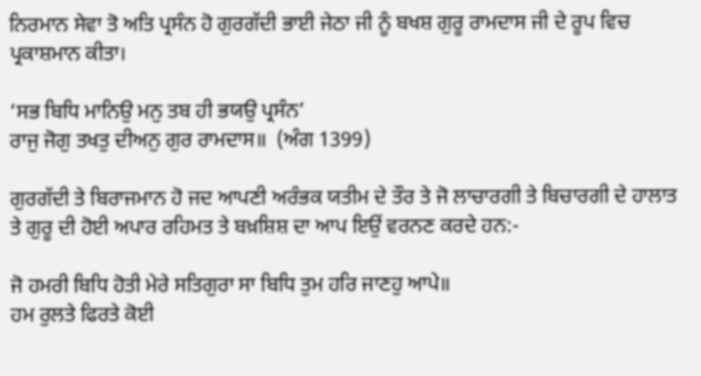ਨਿਰਮਾਨ ਸੇਵਾ ਤੋ ਅਤਿ ਪ੍ਰਸੰਨ ਹੋ ਗੁਰਗੱਦੀ ਭਾਈ ਜੇਠਾ ਜੀ ਨੂੰ ਬਖਸ਼ ਗੁਰੂ ਰਾਮਦਾਸ ਜੀ ਦੇ ਰੂਪ ਵਿਚ ਪ੍ਰਕਾਸ਼ਮਾਨ ਕੀਤਾ।

‘ਸਭ ਬਿਧਿ ਮਾਨਿਉ ਮਨੁ ਤਬ ਹੀ ਭਯਉ ਪ੍ਰਸੰਨ’
ਰਾਜੁ ਜੋਗੁ ਤਖਤੁ ਦੀਅਨੁ ਗੁਰ ਰਾਮਦਾਸ॥  (ਅੰਗ 1399)

ਗੁਰਗੱਦੀ ਤੇ ਬਿਰਾਜਮਾਨ ਹੋ ਜਦ ਆਪਣੀ ਅਰੰਭਕ ਯਤੀਮ ਦੇ ਤੌਰ ਤੇ ਜੋ ਲਾਚਾਰਗੀ ਤੇ ਬਿਚਾਰਗੀ ਦੇ ਹਾਲਾਤ ਤੇ ਗੁਰੂ ਦੀ ਹੋਈ ਅਪਾਰ ਰਹਿਮਤ ਤੇ ਬਖ਼ਸ਼ਿਸ਼ ਦਾ ਆਪ ਇਉਂ ਵਰਨਣ ਕਰਦੇ ਹਨ:-

ਜੋ ਹਮਰੀ ਬਿਧਿ ਹੋਤੀ ਮੇਰੇ ਸਤਿਗੁਰਾ ਸਾ ਬਿਧਿ ਤੁਮ ਹਰਿ ਜਾਣਹੁ ਆਪੇ॥
ਹਮ ਰੁਲਤੇ ਫਿਰਤੇ ਕੋਈ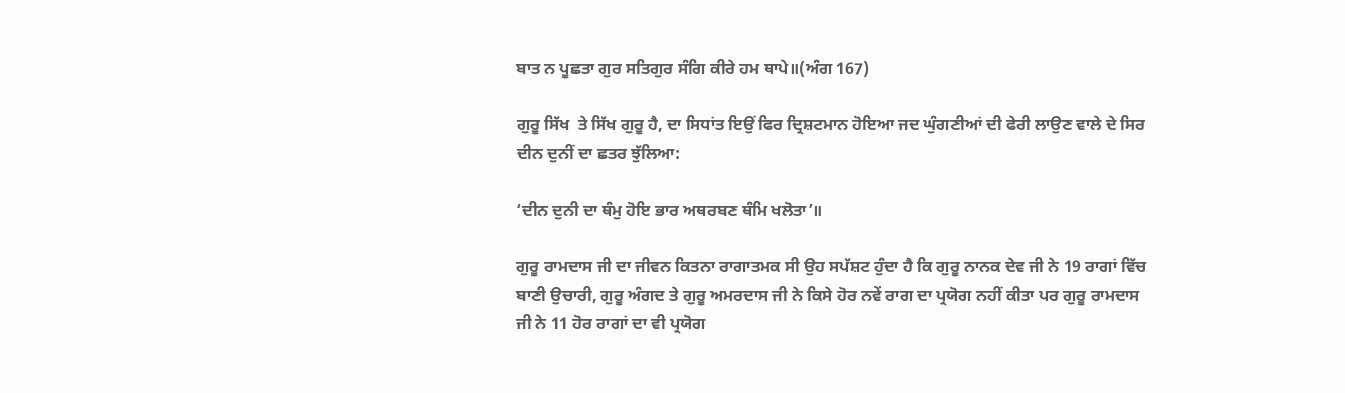ਬਾਤ ਨ ਪੂਛਤਾ ਗੁਰ ਸਤਿਗੁਰ ਸੰਗਿ ਕੀਰੇ ਹਮ ਥਾਪੇ॥(ਅੰਗ 167)

ਗੁਰੂ ਸਿੱਖ  ਤੇ ਸਿੱਖ ਗੁਰੂ ਹੈ, ਦਾ ਸਿਧਾਂਤ ਇਉਂ ਫਿਰ ਦ੍ਰਿਸ਼ਟਮਾਨ ਹੋਇਆ ਜਦ ਘੁੰਗਣੀਆਂ ਦੀ ਫੇਰੀ ਲਾਉਣ ਵਾਲੇ ਦੇ ਸਿਰ ਦੀਨ ਦੁਨੀਂ ਦਾ ਛਤਰ ਝੁੱਲਿਆ:

‘ਦੀਨ ਦੁਨੀ ਦਾ ਥੰਮੁ ਹੋਇ ਭਾਰ ਅਥਰਬਣ ਥੰਮਿ ਖਲੋਤਾ’॥

ਗੁਰੂ ਰਾਮਦਾਸ ਜੀ ਦਾ ਜੀਵਨ ਕਿਤਨਾ ਰਾਗਾਤਮਕ ਸੀ ਉਹ ਸਪੱਸ਼ਟ ਹੁੰਦਾ ਹੈ ਕਿ ਗੁਰੂ ਨਾਨਕ ਦੇਵ ਜੀ ਨੇ 19 ਰਾਗਾਂ ਵਿੱਚ ਬਾਣੀ ਉਚਾਰੀ, ਗੁਰੂ ਅੰਗਦ ਤੇ ਗੁਰੂ ਅਮਰਦਾਸ ਜੀ ਨੇ ਕਿਸੇ ਹੋਰ ਨਵੇਂ ਰਾਗ ਦਾ ਪ੍ਰਯੋਗ ਨਹੀਂ ਕੀਤਾ ਪਰ ਗੁਰੂ ਰਾਮਦਾਸ ਜੀ ਨੇ 11 ਹੋਰ ਰਾਗਾਂ ਦਾ ਵੀ ਪ੍ਰਯੋਗ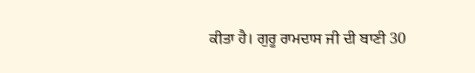ਕੀਤਾ ਹੈ। ਗੁਰੂ ਰਾਮਦਾਸ ਜੀ ਦੀ ਬਾਣੀ 30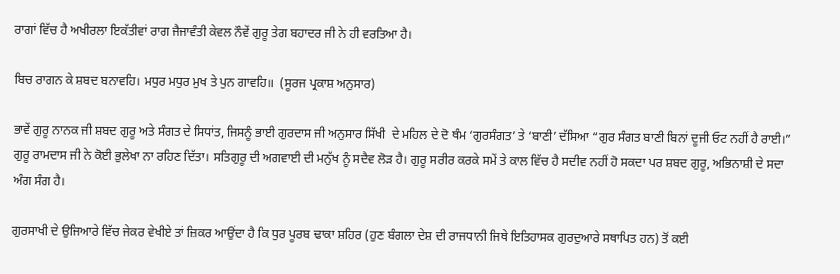ਰਾਗਾਂ ਵਿੱਚ ਹੈ ਅਖੀਰਲਾ ਇਕੱਤੀਵਾਂ ਰਾਗ ਜੈਜਾਵੰਤੀ ਕੇਵਲ ਨੌਵੇਂ ਗੁਰੂ ਤੇਗ ਬਹਾਦਰ ਜੀ ਨੇ ਹੀ ਵਰਤਿਆ ਹੈ।

ਬਿਚ ਰਾਗਨ ਕੇ ਸ਼ਬਦ ਬਨਾਵਹਿ। ਮਧੁਰ ਮਧੁਰ ਮੁਖ ਤੇ ਪੁਨ ਗਾਵਹਿ॥  (ਸੂਰਜ ਪ੍ਰਕਾਸ਼ ਅਨੁਸਾਰ)

ਭਾਵੇਂ ਗੁਰੂ ਨਾਨਕ ਜੀ ਸ਼ਬਦ ਗੁਰੂ ਅਤੇ ਸੰਗਤ ਦੇ ਸਿਧਾਂਤ, ਜਿਸਨੂੰ ਭਾਈ ਗੁਰਦਾਸ ਜੀ ਅਨੁਸਾਰ ਸਿੱਖੀ  ਦੇ ਮਹਿਲ ਦੇ ਦੋ ਥੰਮ ‘ਗੁਰਸੰਗਤ’ ਤੇ ‘ਬਾਣੀ’ ਦੱਸਿਆ “ਗੁਰ ਸੰਗਤ ਬਾਣੀ ਬਿਨਾਂ ਦੂਜੀ ਓਟ ਨਹੀਂ ਹੈ ਰਾਈ।”  ਗੁਰੂ ਰਾਮਦਾਸ ਜੀ ਨੇ ਕੋਈ ਭੁਲੇਖਾ ਨਾ ਰਹਿਣ ਦਿੱਤਾ। ਸਤਿਗੁਰੂ ਦੀ ਅਗਵਾਈ ਦੀ ਮਨੁੱਖ ਨੂੰ ਸਦੈਵ ਲੋੜ ਹੈ। ਗੁਰੂ ਸਰੀਰ ਕਰਕੇ ਸਮੇਂ ਤੇ ਕਾਲ ਵਿੱਚ ਹੈ ਸਦੀਵ ਨਹੀਂ ਹੋ ਸਕਦਾ ਪਰ ਸ਼ਬਦ ਗੁਰੂ, ਅਭਿਨਾਸ਼ੀ ਦੇ ਸਦਾ ਅੰਗ ਸੰਗ ਹੈ।

ਗੁਰਸਾਖੀ ਦੇ ਉਜਿਆਰੇ ਵਿੱਚ ਜੇਕਰ ਵੇਖੀਏ ਤਾਂ ਜ਼ਿਕਰ ਆਉਂਦਾ ਹੈ ਕਿ ਧੁਰ ਪੂਰਬ ਢਾਕਾ ਸ਼ਹਿਰ (ਹੁਣ ਬੰਗਲਾ ਦੇਸ਼ ਦੀ ਰਾਜਧਾਨੀ ਜਿਥੇ ਇਤਿਹਾਸਕ ਗੁਰਦੁਆਰੇ ਸਥਾਪਿਤ ਹਨ) ਤੋਂ ਕਈ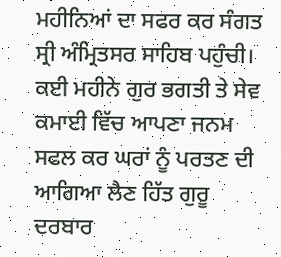ਮਹੀਨਿਆਂ ਦਾ ਸਫਰ ਕਰ ਸੰਗਤ ਸ੍ਰੀ ਅੰਮ੍ਰਿਤਸਰ ਸਾਹਿਬ ਪਹੁੰਚੀ। ਕਈ ਮਹੀਨੇ ਗੁਰ ਭਗਤੀ ਤੇ ਸੇਵ ਕਮਾਈ ਵਿੱਚ ਆਪਣਾ ਜਨਮ ਸਫਲ ਕਰ ਘਰਾਂ ਨੂੰ ਪਰਤਣ ਦੀ ਆਗਿਆ ਲੈਣ ਹਿੱਤ ਗੁਰੂ ਦਰਬਾਰ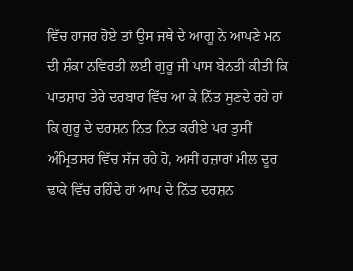ਵਿੱਚ ਹਾਜਰ ਹੋਏ ਤਾਂ ਉਸ ਜਥੇ ਦੇ ਆਗੂ ਨੇ ਆਪਣੇ ਮਨ ਦੀ ਸ਼ੰਕਾ ਨਵਿਰਤੀ ਲਈ ਗੁਰੂ ਜੀ ਪਾਸ ਬੇਨਤੀ ਕੀਤੀ ਕਿ ਪਾਤਸ਼ਾਹ ਤੇਰੇ ਦਰਬਾਰ ਵਿੱਚ ਆ ਕੇ ਨਿੱਤ ਸੁਣਦੇ ਰਹੇ ਹਾਂ ਕਿ ਗੁਰੂ ਦੇ ਦਰਸ਼ਨ ਨਿਤ ਨਿਤ ਕਰੀਏ ਪਰ ਤੁਸੀਂ ਅੰਮ੍ਰਿਤਸਰ ਵਿੱਚ ਸੱਜ ਰਹੇ ਹੋ, ਅਸੀਂ ਹਜ਼ਾਰਾਂ ਮੀਲ ਦੂਰ ਢਾਕੇ ਵਿੱਚ ਰਹਿੰਦੇ ਹਾਂ ਆਪ ਦੇ ਨਿੱਤ ਦਰਸ਼ਨ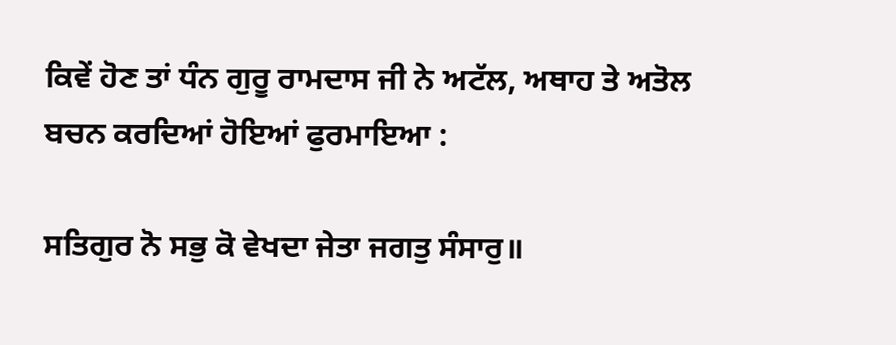ਕਿਵੇਂ ਹੋਣ ਤਾਂ ਧੰਨ ਗੁਰੂ ਰਾਮਦਾਸ ਜੀ ਨੇ ਅਟੱਲ, ਅਥਾਹ ਤੇ ਅਤੋਲ ਬਚਨ ਕਰਦਿਆਂ ਹੋਇਆਂ ਫੁਰਮਾਇਆ :

ਸਤਿਗੁਰ ਨੋ ਸਭੁ ਕੋ ਵੇਖਦਾ ਜੇਤਾ ਜਗਤੁ ਸੰਸਾਰੁ॥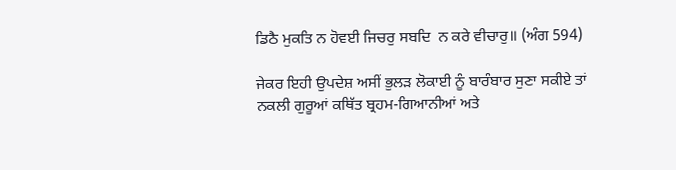ਡਿਠੈ ਮੁਕਤਿ ਨ ਹੋਵਈ ਜਿਚਰੁ ਸਬਦਿ  ਨ ਕਰੇ ਵੀਚਾਰੁ॥ (ਅੰਗ 594)

ਜੇਕਰ ਇਹੀ ਉਪਦੇਸ਼ ਅਸੀਂ ਭੁਲੜ ਲੋਕਾਈ ਨੂੰ ਬਾਰੰਬਾਰ ਸੁਣਾ ਸਕੀਏ ਤਾਂ ਨਕਲੀ ਗੁਰੂਆਂ ਕਥਿੱਤ ਬ੍ਰਹਮ-ਗਿਆਨੀਆਂ ਅਤੇ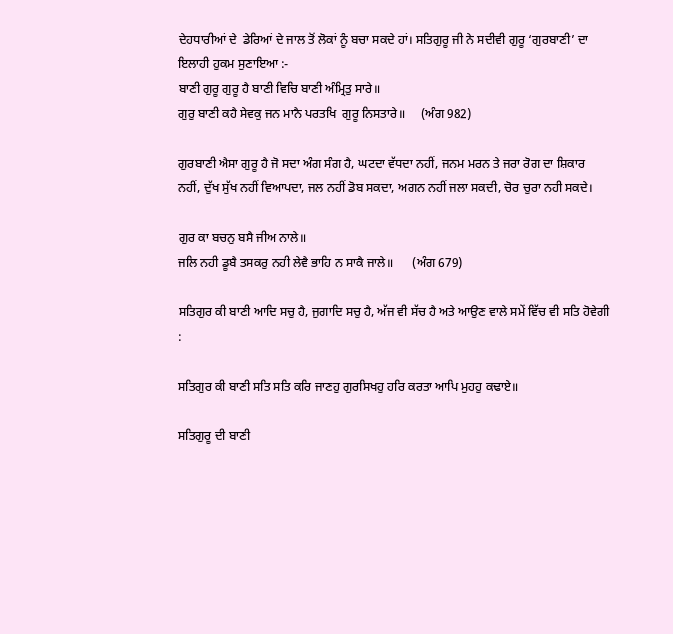ਦੇਹਧਾਰੀਆਂ ਦੇ  ਡੇਰਿਆਂ ਦੇ ਜਾਲ ਤੋਂ ਲੋਕਾਂ ਨੂੰ ਬਚਾ ਸਕਦੇ ਹਾਂ। ਸਤਿਗੁਰੂ ਜੀ ਨੇ ਸਦੀਵੀ ਗੁਰੂ ‘ਗੁਰਬਾਣੀ’ ਦਾ ਇਲਾਹੀ ਹੁਕਮ ਸੁਣਾਇਆ :-
ਬਾਣੀ ਗੁਰੂ ਗੁਰੂ ਹੈ ਬਾਣੀ ਵਿਚਿ ਬਾਣੀ ਅੰਮ੍ਰਿਤੁ ਸਾਰੇ॥
ਗੁਰੁ ਬਾਣੀ ਕਹੈ ਸੇਵਕੁ ਜਨ ਮਾਨੈ ਪਰਤਖਿ  ਗੁਰੂ ਨਿਸਤਾਰੇ॥     (ਅੰਗ 982)

ਗੁਰਬਾਣੀ ਐਸਾ ਗੁਰੂ ਹੈ ਜੋ ਸਦਾ ਅੰਗ ਸੰਗ ਹੈ, ਘਟਦਾ ਵੱਧਦਾ ਨਹੀਂ, ਜਨਮ ਮਰਨ ਤੇ ਜਰਾ ਰੋਗ ਦਾ ਸ਼ਿਕਾਰ ਨਹੀਂ, ਦੁੱਖ ਸੁੱਖ ਨਹੀਂ ਵਿਆਪਦਾ, ਜਲ ਨਹੀਂ ਡੋਬ ਸਕਦਾ, ਅਗਨ ਨਹੀਂ ਜਲਾ ਸਕਦੀ, ਚੋਰ ਚੁਰਾ ਨਹੀ ਸਕਦੇ।

ਗੁਰ ਕਾ ਬਚਨੁ ਬਸੈ ਜੀਅ ਨਾਲੇ॥
ਜਲਿ ਨਹੀ ਡੂਬੈ ਤਸਕਰੁ ਨਹੀ ਲੇਵੈ ਭਾਹਿ ਨ ਸਾਕੈ ਜਾਲੇ॥      (ਅੰਗ 679)

ਸਤਿਗੁਰ ਕੀ ਬਾਣੀ ਆਦਿ ਸਚੁ ਹੈ, ਜੁਗਾਦਿ ਸਚੁ ਹੈ, ਅੱਜ ਵੀ ਸੱਚ ਹੈ ਅਤੇ ਆਉਣ ਵਾਲੇ ਸਮੇਂ ਵਿੱਚ ਵੀ ਸਤਿ ਹੋਵੇਗੀ :

ਸਤਿਗੁਰ ਕੀ ਬਾਣੀ ਸਤਿ ਸਤਿ ਕਰਿ ਜਾਣਹੁ ਗੁਰਸਿਖਹੁ ਹਰਿ ਕਰਤਾ ਆਪਿ ਮੁਹਹੁ ਕਢਾਏ॥

ਸਤਿਗੁਰੂ ਦੀ ਬਾਣੀ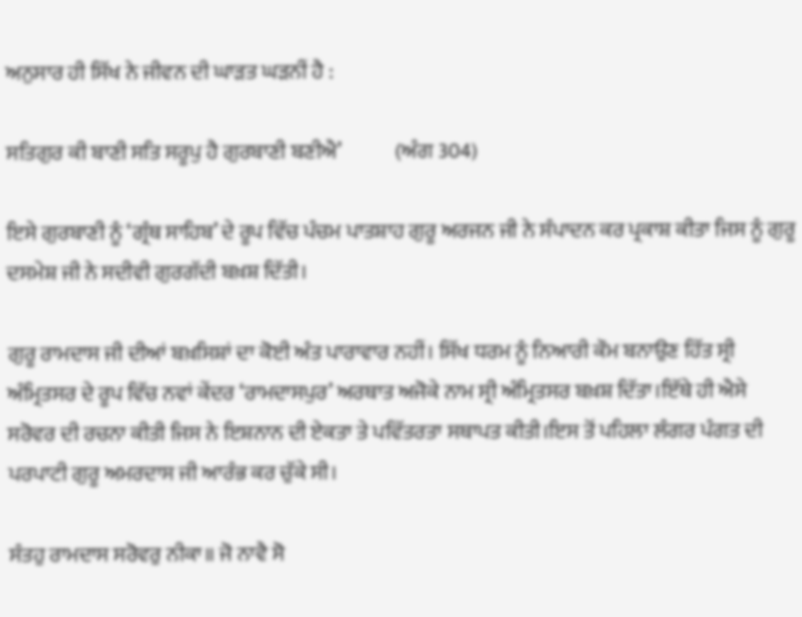ਅਨੁਸਾਰ ਹੀ ਸਿੱਖ ਨੇ ਜੀਵਨ ਦੀ ਘਾੜਤ ਘੜਨੀਂ ਹੈ :

ਸਤਿਗੁਰ ਕੀ ਬਾਣੀ ਸਤਿ ਸਰੂਪੁ ਹੈ ਗੁਰਬਾਣੀ ਬਣੀਐ’             (ਅੰਗ 304)

ਇਸੇ ਗੁਰਬਾਣੀ ਨੂੰ ‘ਗ੍ਰੰਥ ਸਾਹਿਬ’ ਦੇ ਰੂਪ ਵਿੱਚ ਪੰਚਮ ਪਾਤਸ਼ਾਹ ਗੁਰੂ ਅਰਜਨ ਜੀ ਨੇ ਸੰਪਾਦਨ ਕਰ ਪ੍ਰਕਾਸ਼ ਕੀਤਾ ਜਿਸ ਨੂੰ ਗੁਰੂ ਦਸਮੇਸ਼ ਜੀ ਨੇ ਸਦੀਵੀ ਗੁਰਗੱਦੀ ਬਖ਼ਸ਼ ਦਿੱਤੀ।

ਗੁਰੂ ਰਾਮਦਾਸ ਜੀ ਦੀਆਂ ਬਖ਼ਸਿਸ਼ਾਂ ਦਾ ਕੋਈ ਅੰਤ ਪਾਰਾਵਾਰ ਨਹੀਂ। ਸਿੱਖ ਧਰਮ ਨੂੰ ਨਿਆਰੀ ਕੌਮ ਬਨਾਉਣ ਹਿੱਤ ਸ੍ਰੀ ਅੰਮ੍ਰਿਤਸਰ ਦੇ ਰੂਪ ਵਿੱਚ ਨਵਾਂ ਕੇਂਦਰ ‘ਰਾਮਦਾਸਪੁਰ’ ਅਰਥਾਤ ਅਜੋਕੇ ਨਾਮ ਸ੍ਰੀ ਅੰਮ੍ਰਿਤਸਰ ਬਖ਼ਸ਼ ਦਿੱਤਾ।ਇੱਥੇ ਹੀ ਐਸੇ ਸਰੋਵਰ ਦੀ ਰਚਨਾ ਕੀਤੀ ਜਿਸ ਨੇ ਇਸ਼ਨਾਨ ਦੀ ਏਕਤਾ ਤੇ ਪਵਿੱਤਰਤਾ ਸਥਾਪਤ ਕੀਤੀ।ਇਸ ਤੋਂ ਪਹਿਲਾ ਲੰਗਰ ਪੰਗਤ ਦੀ ਪਰਪਾਟੀ ਗੁਰੂ ਅਮਰਦਾਸ ਜੀ ਆਰੰਭ ਕਰ ਚੁੱਕੇ ਸੀ।

ਸੰਤਹੁ ਰਾਮਦਾਸ ਸਰੋਵਰੁ ਨੀਕਾ॥ ਜੋ ਨਾਵੈ ਸੋ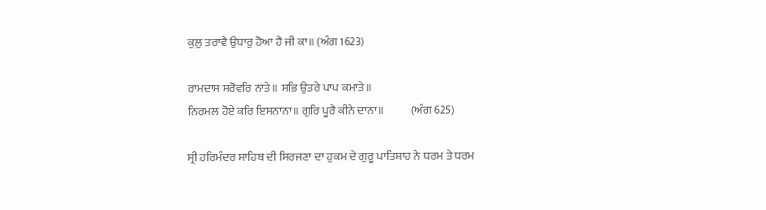ਕੁਲੁ ਤਰਾਵੈ ਉਧਾਰੁ ਹੋਆ ਹੈ ਜੀ ਕਾ॥ (ਅੰਗ 1623)

ਰਾਮਦਾਸ ਸਰੋਵਰਿ ਨਾਤੇ॥ ਸਭਿ ਉਤਰੇ ਪਾਪ ਕਮਾਤੇ॥
ਨਿਰਮਲ ਹੋਏ ਕਰਿ ਇਸਨਾਨਾ॥ ਗੁਰਿ ਪੂਰੈ ਕੀਨੇ ਦਾਨਾ॥            (ਅੰਗ 625)

ਸ੍ਰੀ ਹਰਿਮੰਦਰ ਸਾਹਿਬ ਦੀ ਸਿਰਜਣਾ ਦਾ ਹੁਕਮ ਦੇ ਗੁਰੂ ਪਾਤਿਸ਼ਾਹ ਨੇ ਧਰਮ ਤੇ ਧਰਮ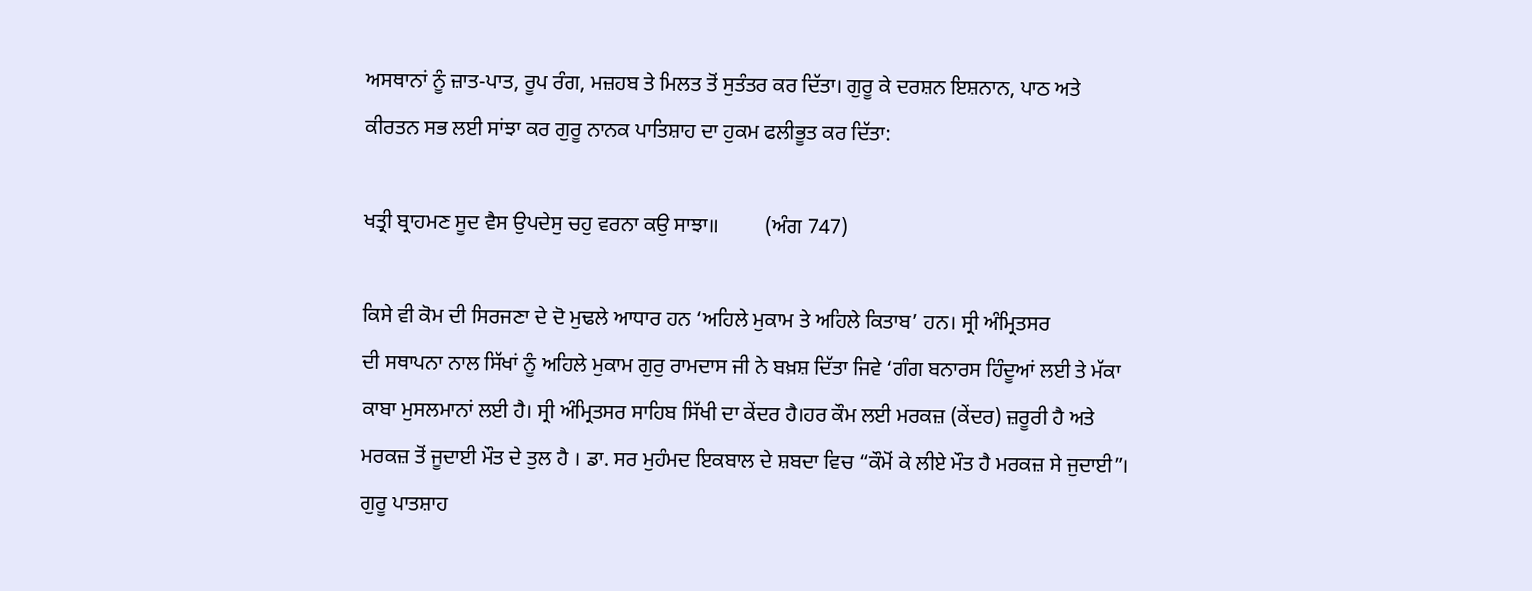ਅਸਥਾਨਾਂ ਨੂੰ ਜ਼ਾਤ-ਪਾਤ, ਰੂਪ ਰੰਗ, ਮਜ਼ਹਬ ਤੇ ਮਿਲਤ ਤੋਂ ਸੁਤੰਤਰ ਕਰ ਦਿੱਤਾ। ਗੁਰੂ ਕੇ ਦਰਸ਼ਨ ਇਸ਼ਨਾਨ, ਪਾਠ ਅਤੇ ਕੀਰਤਨ ਸਭ ਲਈ ਸਾਂਝਾ ਕਰ ਗੁਰੂ ਨਾਨਕ ਪਾਤਿਸ਼ਾਹ ਦਾ ਹੁਕਮ ਫਲੀਭੂਤ ਕਰ ਦਿੱਤਾ:

ਖਤ੍ਰੀ ਬ੍ਰਾਹਮਣ ਸੂਦ ਵੈਸ ਉਪਦੇਸੁ ਚਹੁ ਵਰਨਾ ਕਉ ਸਾਝਾ॥         (ਅੰਗ 747)

ਕਿਸੇ ਵੀ ਕੋਮ ਦੀ ਸਿਰਜਣਾ ਦੇ ਦੋ ਮੁਢਲੇ ਆਧਾਰ ਹਨ ‘ਅਹਿਲੇ ਮੁਕਾਮ ਤੇ ਅਹਿਲੇ ਕਿਤਾਬ’ ਹਨ। ਸ੍ਰੀ ਅੰਮ੍ਰਿਤਸਰ
ਦੀ ਸਥਾਪਨਾ ਨਾਲ ਸਿੱਖਾਂ ਨੂੰ ਅਹਿਲੇ ਮੁਕਾਮ ਗੁਰੁ ਰਾਮਦਾਸ ਜੀ ਨੇ ਬਖ਼ਸ਼ ਦਿੱਤਾ ਜਿਵੇ ‘ਗੰਗ ਬਨਾਰਸ ਹਿੰਦੂਆਂ ਲਈ ਤੇ ਮੱਕਾ ਕਾਬਾ ਮੁਸਲਮਾਨਾਂ ਲਈ ਹੈ। ਸ੍ਰੀ ਅੰਮ੍ਰਿਤਸਰ ਸਾਹਿਬ ਸਿੱਖੀ ਦਾ ਕੇਂਦਰ ਹੈ।ਹਰ ਕੌਮ ਲਈ ਮਰਕਜ਼ (ਕੇਂਦਰ) ਜ਼ਰੂਰੀ ਹੈ ਅਤੇ ਮਰਕਜ਼ ਤੋਂ ਜੂਦਾਈ ਮੌਤ ਦੇ ਤੁਲ ਹੈ । ਡਾ. ਸਰ ਮੁਹੰਮਦ ਇਕਬਾਲ ਦੇ ਸ਼ਬਦਾ ਵਿਚ “ਕੌਮੋਂ ਕੇ ਲੀਏ ਮੌਤ ਹੈ ਮਰਕਜ਼ ਸੇ ਜੁਦਾਈ”। ਗੁਰੂ ਪਾਤਸ਼ਾਹ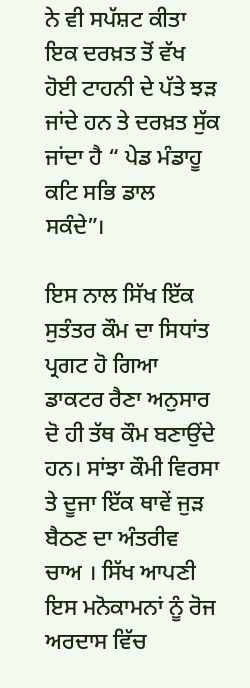ਨੇ ਵੀ ਸਪੱਸ਼ਟ ਕੀਤਾ ਇਕ ਦਰਖ਼ਤ ਤੋਂ ਵੱਖ ਹੋਈ ਟਾਹਨੀ ਦੇ ਪੱਤੇ ਝੜ ਜਾਂਦੇ ਹਨ ਤੇ ਦਰਖ਼ਤ ਸੁੱਕ ਜਾਂਦਾ ਹੈ “ ਪੇਡ ਮੰਡਾਹੂ ਕਟਿ ਸਭਿ ਡਾਲ ਸਕੰਦੇ”।

ਇਸ ਨਾਲ ਸਿੱਖ ਇੱਕ ਸੁਤੰਤਰ ਕੌਮ ਦਾ ਸਿਧਾਂਤ ਪ੍ਰਗਟ ਹੋ ਗਿਆ ਡਾਕਟਰ ਰੈਣਾ ਅਨੁਸਾਰ ਦੋ ਹੀ ਤੱਥ ਕੌਮ ਬਣਾਉਂਦੇ ਹਨ। ਸਾਂਝਾ ਕੌਮੀ ਵਿਰਸਾ ਤੇ ਦੂਜਾ ਇੱਕ ਥਾਵੇਂ ਜੁੜ ਬੈਠਣ ਦਾ ਅੰਤਰੀਵ ਚਾਅ । ਸਿੱਖ ਆਪਣੀ ਇਸ ਮਨੋਕਾਮਨਾਂ ਨੂੰ ਰੋਜ ਅਰਦਾਸ ਵਿੱਚ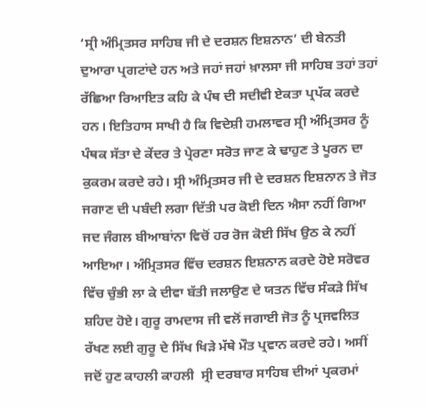‘ਸ੍ਰੀ ਅੰਮ੍ਰਿਤਸਰ ਸਾਹਿਬ ਜੀ ਦੇ ਦਰਸ਼ਨ ਇਸ਼ਨਾਨ’ ਦੀ ਬੇਨਤੀ ਦੁਆਰਾ ਪ੍ਰਗਟਾਂਦੇ ਹਨ ਅਤੇ ਜਹਾਂ ਜਹਾਂ ਖ਼ਾਲਸਾ ਜੀ ਸਾਹਿਬ ਤਹਾਂ ਤਹਾਂ ਰੱਛਿਆ ਰਿਆਇਤ ਕਹਿ ਕੇ ਪੰਥ ਦੀ ਸਦੀਵੀ ਏਕਤਾ ਪ੍ਰਪੱਕ ਕਰਦੇ ਹਨ। ਇਤਿਹਾਸ ਸਾਖੀ ਹੈ ਕਿ ਵਿਦੇਸ਼ੀ ਹਮਲਾਵਰ ਸ੍ਰੀ ਅੰਮ੍ਰਿਤਸਰ ਨੂੰ ਪੰਥਕ ਸੱਤਾ ਦੇ ਕੇਂਦਰ ਤੇ ਪ੍ਰੇਰਣਾ ਸਰੋਤ ਜਾਣ ਕੇ ਢਾਹੁਣ ਤੇ ਪੂਰਨ ਦਾ ਕੁਕਰਮ ਕਰਦੇ ਰਹੇ। ਸ੍ਰੀ ਅੰਮ੍ਰਿਤਸਰ ਜੀ ਦੇ ਦਰਸ਼ਨ ਇਸ਼ਨਾਨ ਤੇ ਜੋਤ ਜਗਾਣ ਦੀ ਪਬੰਦੀ ਲਗਾ ਦਿੱਤੀ ਪਰ ਕੋਈ ਦਿਨ ਐਸਾ ਨਹੀਂ ਗਿਆ ਜਦ ਜੰਗਲ ਬੀਆਬਾਂਨਾ ਵਿਚੋਂ ਹਰ ਰੋਜ ਕੋਈ ਸਿੱਖ ਉਠ ਕੇ ਨਹੀਂ ਆਇਆ। ਅੰਮ੍ਰਿਤਸਰ ਵਿੱਚ ਦਰਸ਼ਨ ਇਸ਼ਨਾਨ ਕਰਦੇ ਹੋਏ ਸਰੋਵਰ ਵਿੱਚ ਚੁੰਭੀ ਲਾ ਕੇ ਦੀਵਾ ਬੱਤੀ ਜਲਾਉਣ ਦੇ ਯਤਨ ਵਿੱਚ ਸੰਕੜੇ ਸਿੱਖ ਸ਼ਹਿਦ ਹੋਏ। ਗੁਰੂ ਰਾਮਦਾਸ ਜੀ ਵਲੋਂ ਜਗਾਈ ਜੋਤ ਨੂੰ ਪ੍ਰਜਵਲਿਤ ਰੱਖਣ ਲਈ ਗੁਰੂ ਦੇ ਸਿੱਖ ਖਿੜੇ ਮੱਥੇ ਮੌਤ ਪ੍ਰਵਾਨ ਕਰਦੇ ਰਹੇ। ਅਸੀਂ ਜਦੋਂ ਹੁਣ ਕਾਹਲੀ ਕਾਹਲੀ  ਸ੍ਰੀ ਦਰਬਾਰ ਸਾਹਿਬ ਦੀਆਂ ਪ੍ਰਕਰਮਾਂ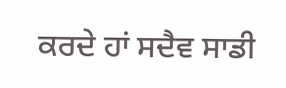ਕਰਦੇ ਹਾਂ ਸਦੈਵ ਸਾਡੀ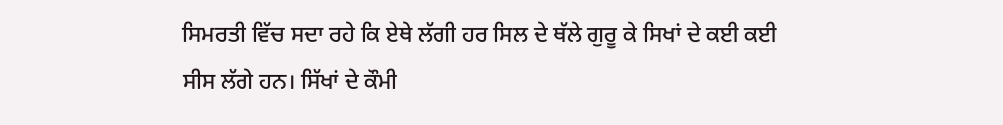ਸਿਮਰਤੀ ਵਿੱਚ ਸਦਾ ਰਹੇ ਕਿ ਏਥੇ ਲੱਗੀ ਹਰ ਸਿਲ ਦੇ ਥੱਲੇ ਗੁਰੂ ਕੇ ਸਿਖਾਂ ਦੇ ਕਈ ਕਈ ਸੀਸ ਲੱਗੇ ਹਨ। ਸਿੱਖਾਂ ਦੇ ਕੌਮੀ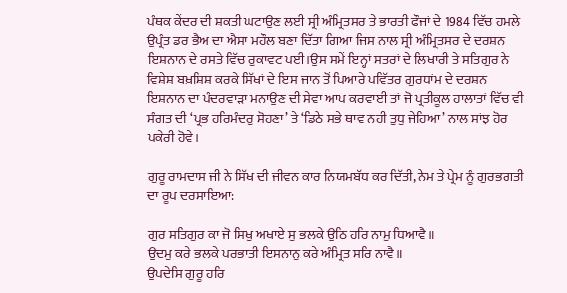ਪੰਥਕ ਕੇਂਦਰ ਦੀ ਸ਼ਕਤੀ ਘਟਾਉਣ ਲਈ ਸ੍ਰੀ ਅੰਮ੍ਰਿਤਸਰ ਤੇ ਭਾਰਤੀ ਫੌਜਾਂ ਦੇ 1984 ਵਿੱਚ ਹਮਲੇ ਉਪ੍ਰੰਤ ਡਰ ਭੈਅ ਦਾ ਐਸਾ ਮਹੌਲ ਬਣਾ ਦਿੱਤਾ ਗਿਆ ਜਿਸ ਨਾਲ ਸ੍ਰੀ ਅੰਮ੍ਰਿਤਸਰ ਦੇ ਦਰਸ਼ਨ ਇਸ਼ਨਾਨ ਦੇ ਰਸਤੇ ਵਿੱਚ ਰੁਕਾਵਟ ਪਈ।ਉਸ ਸਮੇਂ ਇਨ੍ਹਾਂ ਸਤਰਾਂ ਦੇ ਲਿਖਾਰੀ ਤੇ ਸਤਿਗੁਰ ਨੇ ਵਿਸ਼ੇਸ਼ ਬਖ਼ਸ਼ਿਸ਼ ਕਰਕੇ ਸਿੱਖਾਂ ਦੇ ਇਸ ਜਾਨ ਤੋਂ ਪਿਆਰੇ ਪਵਿੱਤਰ ਗੁਰਧਾਂਮ ਦੇ ਦਰਸ਼ਨ ਇਸ਼ਨਾਨ ਦਾ ਪੰਦਰਵਾੜਾ ਮਨਾਉਣ ਦੀ ਸੇਵਾ ਆਪ ਕਰਵਾਈ ਤਾਂ ਜੋ ਪ੍ਰਤੀਕੂਲ ਹਾਲਾਤਾਂ ਵਿੱਚ ਵੀ ਸੰਗਤ ਦੀ ‘ਪ੍ਰਭ ਹਰਿਮੰਦਰੁ ਸੋਹਣਾ’ ਤੇ ‘ਡਿਠੇ ਸਭੇ ਥਾਵ ਨਹੀ ਤੁਧੁ ਜੇਹਿਆ’ ਨਾਲ ਸਾਂਝ ਹੋਰ ਪਕੇਰੀ ਹੋਵੇ।

ਗੁਰੂ ਰਾਮਦਾਸ ਜੀ ਨੇ ਸਿੱਖ ਦੀ ਜੀਵਨ ਕਾਰ ਨਿਯਮਬੱਧ ਕਰ ਦਿੱਤੀ, ਨੇਮ ਤੇ ਪ੍ਰੇਮ ਨੂੰ ਗੁਰਭਗਤੀ ਦਾ ਰੂਪ ਦਰਸਾਇਆ:

ਗੁਰ ਸਤਿਗੁਰ ਕਾ ਜੋ ਸਿਖੁ ਅਖਾਏ ਸੁ ਭਲਕੇ ਉਠਿ ਹਰਿ ਨਾਮੁ ਧਿਆਵੈ॥
ਉਦਮੁ ਕਰੇ ਭਲਕੇ ਪਰਭਾਤੀ ਇਸਨਾਨੁ ਕਰੇ ਅੰਮ੍ਰਿਤ ਸਰਿ ਨਾਵੈ॥
ਉਪਦੇਸਿ ਗੁਰੂ ਹਰਿ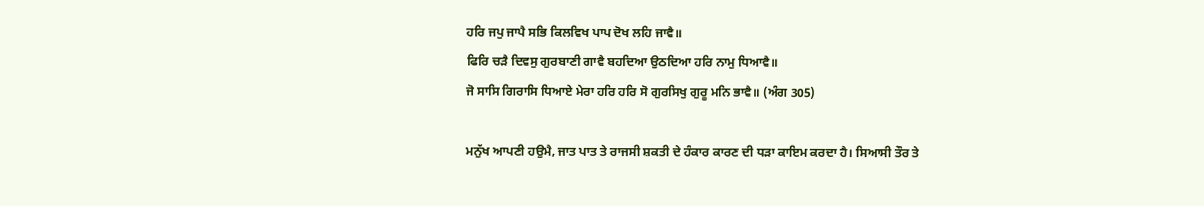ਹਰਿ ਜਪੁ ਜਾਪੈ ਸਭਿ ਕਿਲਵਿਖ ਪਾਪ ਦੋਖ ਲਹਿ ਜਾਵੈ॥
ਫਿਰਿ ਚੜੈ ਦਿਵਸੁ ਗੁਰਬਾਣੀ ਗਾਵੈ ਬਹਦਿਆ ਉਠਦਿਆ ਹਰਿ ਨਾਮੁ ਧਿਆਵੈ॥
ਜੋ ਸਾਸਿ ਗਿਰਾਸਿ ਧਿਆਏ ਮੇਰਾ ਹਰਿ ਹਰਿ ਸੋ ਗੁਰਸਿਖੁ ਗੁਰੂ ਮਨਿ ਭਾਵੈ॥ (ਅੰਗ 305)

ਮਨੁੱਖ ਆਪਣੀ ਹਉਮੈ, ਜਾਤ ਪਾਤ ਤੇ ਰਾਜਸੀ ਸ਼ਕਤੀ ਦੇ ਹੰਕਾਰ ਕਾਰਣ ਦੀ ਧੜਾ ਕਾਇਮ ਕਰਦਾ ਹੈ। ਸਿਆਸੀ ਤੌਰ ਤੇ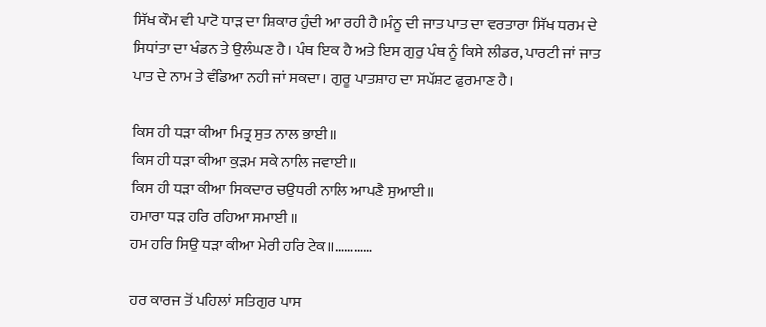ਸਿੱਖ ਕੌਮ ਵੀ ਪਾਟੋ ਧਾੜ ਦਾ ਸ਼ਿਕਾਰ ਹੁੰਦੀ ਆ ਰਹੀ ਹੈ।ਮੰਨੂ ਦੀ ਜਾਤ ਪਾਤ ਦਾ ਵਰਤਾਰਾ ਸਿੱਖ ਧਰਮ ਦੇ ਸਿਧਾਂਤਾ ਦਾ ਖੰਡਨ ਤੇ ਉਲੰਘਣ ਹੈ। ਪੰਥ ਇਕ ਹੈ ਅਤੇ ਇਸ ਗੁਰੁ ਪੰਥ ਨੂੰ ਕਿਸੇ ਲੀਡਰ, ਪਾਰਟੀ ਜਾਂ ਜਾਤ ਪਾਤ ਦੇ ਨਾਮ ਤੇ ਵੰਡਿਆ ਨਹੀ ਜਾਂ ਸਕਦਾ। ਗੁਰੂ ਪਾਤਸ਼ਾਹ ਦਾ ਸਪੱਸ਼ਟ ਫੁਰਮਾਣ ਹੈ।

ਕਿਸ ਹੀ ਧੜਾ ਕੀਆ ਮਿਤ੍ਰ ਸੁਤ ਨਾਲ ਭਾਈ॥
ਕਿਸ ਹੀ ਧੜਾ ਕੀਆ ਕੁੜਮ ਸਕੇ ਨਾਲਿ ਜਵਾਈ॥
ਕਿਸ ਹੀ ਧੜਾ ਕੀਆ ਸਿਕਦਾਰ ਚਉਧਰੀ ਨਾਲਿ ਆਪਣੈ ਸੁਆਈ॥
ਹਮਾਰਾ ਧੜ ਹਰਿ ਰਹਿਆ ਸਮਾਈ ॥
ਹਮ ਹਰਿ ਸਿਉ ਧੜਾ ਕੀਆ ਮੇਰੀ ਹਰਿ ਟੇਕ॥…………

ਹਰ ਕਾਰਜ ਤੋਂ ਪਹਿਲਾਂ ਸਤਿਗੁਰ ਪਾਸ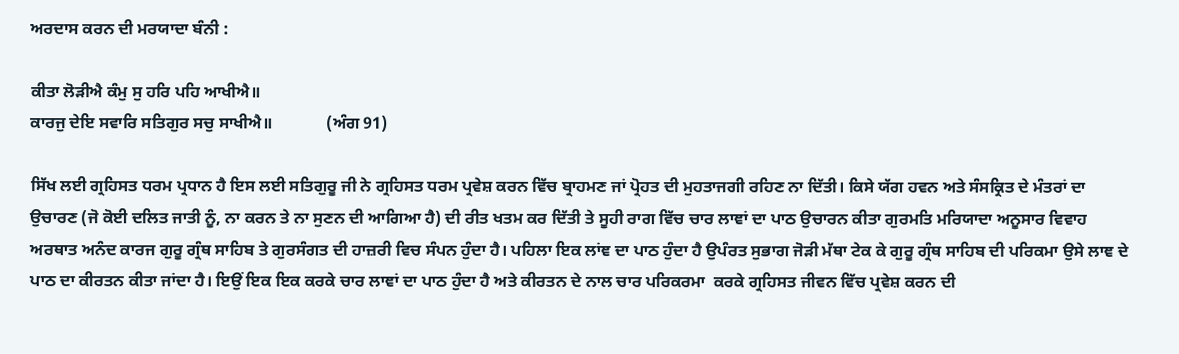ਅਰਦਾਸ ਕਰਨ ਦੀ ਮਰਯਾਦਾ ਬੰਨੀ :

ਕੀਤਾ ਲੋੜੀਐ ਕੰਮੁ ਸੁ ਹਰਿ ਪਹਿ ਆਖੀਐ॥
ਕਾਰਜੁ ਦੇਇ ਸਵਾਰਿ ਸਤਿਗੁਰ ਸਚੁ ਸਾਖੀਐ॥             (ਅੰਗ 91)

ਸਿੱਖ ਲਈ ਗ੍ਰਹਿਸਤ ਧਰਮ ਪ੍ਰਧਾਨ ਹੈ ਇਸ ਲਈ ਸਤਿਗੁਰੂ ਜੀ ਨੇ ਗ੍ਰਹਿਸਤ ਧਰਮ ਪ੍ਰਵੇਸ਼ ਕਰਨ ਵਿੱਚ ਬ੍ਰਾਹਮਣ ਜਾਂ ਪ੍ਰੋਹਤ ਦੀ ਮੁਹਤਾਜਗੀ ਰਹਿਣ ਨਾ ਦਿੱਤੀ। ਕਿਸੇ ਯੱਗ ਹਵਨ ਅਤੇ ਸੰਸਕ੍ਰਿਤ ਦੇ ਮੰਤਰਾਂ ਦਾ ਉਚਾਰਣ (ਜੋ ਕੋਈ ਦਲਿਤ ਜਾਤੀ ਨੂੰ, ਨਾ ਕਰਨ ਤੇ ਨਾ ਸੁਣਨ ਦੀ ਆਗਿਆ ਹੈ) ਦੀ ਰੀਤ ਖਤਮ ਕਰ ਦਿੱਤੀ ਤੇ ਸੂਹੀ ਰਾਗ ਵਿੱਚ ਚਾਰ ਲਾਞਾਂ ਦਾ ਪਾਠ ਉਚਾਰਨ ਕੀਤਾ ਗੁਰਮਤਿ ਮਰਿਯਾਦਾ ਅਨੂਸਾਰ ਵਿਵਾਹ ਅਰਥਾਤ ਅਨੰਦ ਕਾਰਜ ਗੁਰੂ ਗ੍ਰੰਥ ਸਾਹਿਬ ਤੇ ਗੁਰਸੰਗਤ ਦੀ ਹਾਜ਼ਰੀ ਵਿਚ ਸੰਪਨ ਹੁੰਦਾ ਹੈ। ਪਹਿਲਾ ਇਕ ਲਾਂਞ ਦਾ ਪਾਠ ਹੁੰਦਾ ਹੈ ਉਪੰਰਤ ਸੁਭਾਗ ਜੋੜੀ ਮੱਥਾ ਟੇਕ ਕੇ ਗੁਰੂ ਗ੍ਰੰਥ ਸਾਹਿਬ ਦੀ ਪਰਿਕਮਾ ਉਸੇ ਲਾਞ ਦੇ ਪਾਠ ਦਾ ਕੀਰਤਨ ਕੀਤਾ ਜਾਂਦਾ ਹੈ। ਇਉਂ ਇਕ ਇਕ ਕਰਕੇ ਚਾਰ ਲਾਞਾਂ ਦਾ ਪਾਠ ਹੁੰਦਾ ਹੈ ਅਤੇ ਕੀਰਤਨ ਦੇ ਨਾਲ ਚਾਰ ਪਰਿਕਰਮਾ  ਕਰਕੇ ਗ੍ਰਹਿਸਤ ਜੀਵਨ ਵਿੱਚ ਪ੍ਰਵੇਸ਼ ਕਰਨ ਦੀ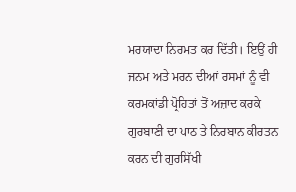ਮਰਯਾਦਾ ਨਿਰਮਤ ਕਰ ਦਿੱਤੀ। ਇਉਂ ਹੀ ਜਨਮ ਅਤੇ ਮਰਨ ਦੀਆਂ ਰਸਮਾਂ ਨੂੰ ਵੀ ਕਰਮਕਾਂਡੀ ਪ੍ਰੋਹਿਤਾਂ ਤੋਂ ਅਜ਼ਾਦ ਕਰਕੇ ਗੁਰਬਾਣੀ ਦਾ ਪਾਠ ਤੇ ਨਿਰਬਾਨ ਕੀਰਤਨ ਕਰਨ ਦੀ ਗੁਰਸਿੱਖੀ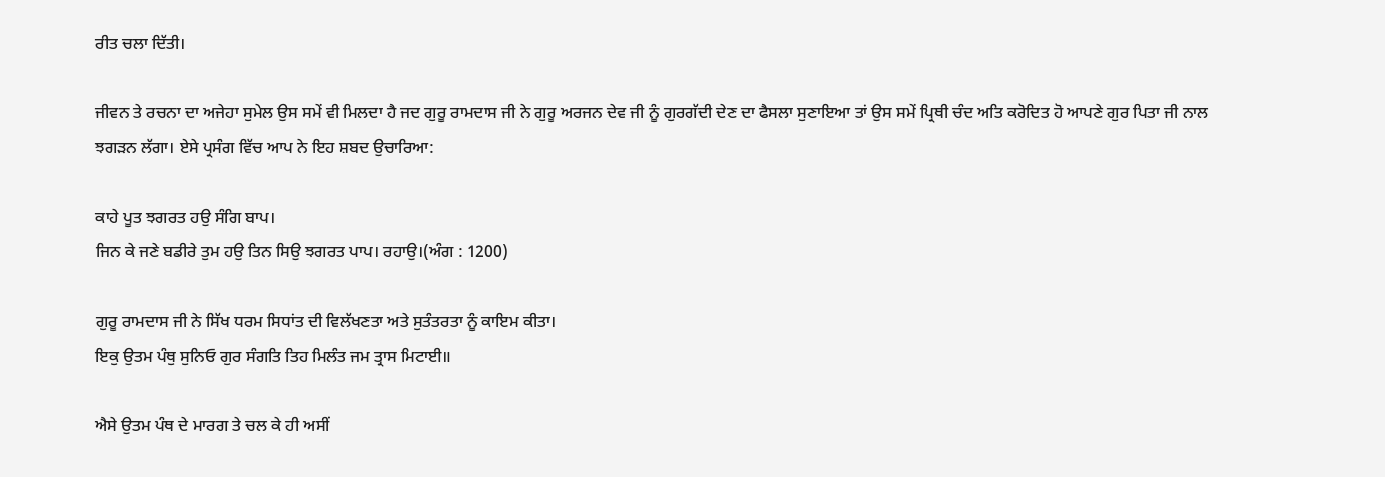ਰੀਤ ਚਲਾ ਦਿੱਤੀ।

ਜੀਵਨ ਤੇ ਰਚਨਾ ਦਾ ਅਜੇਹਾ ਸੁਮੇਲ ਉਸ ਸਮੇਂ ਵੀ ਮਿਲਦਾ ਹੈ ਜਦ ਗੁਰੂ ਰਾਮਦਾਸ ਜੀ ਨੇ ਗੁਰੂ ਅਰਜਨ ਦੇਵ ਜੀ ਨੂੰ ਗੁਰਗੱਦੀ ਦੇਣ ਦਾ ਫੈਸਲਾ ਸੁਣਾਇਆ ਤਾਂ ਉਸ ਸਮੇਂ ਪ੍ਰਿਥੀ ਚੰਦ ਅਤਿ ਕਰੋਦਿਤ ਹੋ ਆਪਣੇ ਗੁਰ ਪਿਤਾ ਜੀ ਨਾਲ ਝਗੜਨ ਲੱਗਾ। ਏਸੇ ਪ੍ਰਸੰਗ ਵਿੱਚ ਆਪ ਨੇ ਇਹ ਸ਼ਬਦ ਉਚਾਰਿਆ:

ਕਾਹੇ ਪੂਤ ਝਗਰਤ ਹਉ ਸੰਗਿ ਬਾਪ।
ਜਿਨ ਕੇ ਜਣੇ ਬਡੀਰੇ ਤੁਮ ਹਉ ਤਿਨ ਸਿਉ ਝਗਰਤ ਪਾਪ। ਰਹਾਉ।(ਅੰਗ : 1200)

ਗੁਰੂ ਰਾਮਦਾਸ ਜੀ ਨੇ ਸਿੱਖ ਧਰਮ ਸਿਧਾਂਤ ਦੀ ਵਿਲੱਖਣਤਾ ਅਤੇ ਸੁਤੰਤਰਤਾ ਨੂੰ ਕਾਇਮ ਕੀਤਾ।
ਇਕੁ ਉਤਮ ਪੰਥੁ ਸੁਨਿਓ ਗੁਰ ਸੰਗਤਿ ਤਿਹ ਮਿਲੰਤ ਜਮ ਤ੍ਰਾਸ ਮਿਟਾਈ॥

ਐਸੇ ਉਤਮ ਪੰਥ ਦੇ ਮਾਰਗ ਤੇ ਚਲ ਕੇ ਹੀ ਅਸੀਂ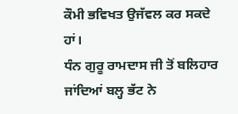ਕੌਮੀ ਭਵਿਖਤ ਉਜੱਵਲ ਕਰ ਸਕਦੇ ਹਾਂ।
ਧੰਨ ਗੁਰੂ ਰਾਮਦਾਸ ਜੀ ਤੋਂ ਬਲਿਹਾਰ ਜਾਂਦਿਆਂ ਬਲ੍ਹ ਭੱਟ ਨੇ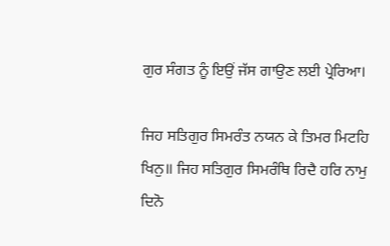ਗੁਰ ਸੰਗਤ ਨੂੰ ਇਉਂ ਜੱਸ ਗਾਉਣ ਲਈ ਪ੍ਰੇਰਿਆ।

ਜਿਹ ਸਤਿਗੁਰ ਸਿਮਰੰਤ ਨਯਨ ਕੇ ਤਿਮਰ ਮਿਟਹਿ ਖਿਨੁ॥ ਜਿਹ ਸਤਿਗੁਰ ਸਿਮਰੰਥਿ ਰਿਦੈ ਹਰਿ ਨਾਮੁ ਦਿਨੋ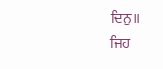ਦਿਨੁ॥
ਜਿਹ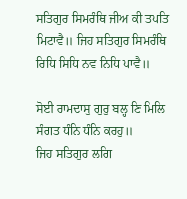ਸਤਿਗੁਰ ਸਿਮਰੰਥਿ ਜੀਅ ਕੀ ਤਪਤਿ ਮਿਟਾਵੈ॥ ਜਿਹ ਸਤਿਗੁਰ ਸਿਮਰੰਥਿ ਰਿਧਿ ਸਿਧਿ ਨਵ ਨਿਧਿ ਪਾਵੈ॥

ਸੋਈ ਰਾਮਦਾਸੁ ਗੁਰੁ ਬਲ੍ਹ ਣਿ ਮਿਲਿ ਸੰਗਤ ਧੰਨਿ ਧੰਨਿ ਕਰਹੁ॥
ਜਿਹ ਸਤਿਗੁਰ ਲਗਿ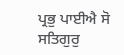ਪ੍ਰਭੁ ਪਾਈਐ ਸੋ ਸਤਿਗੁਰੁ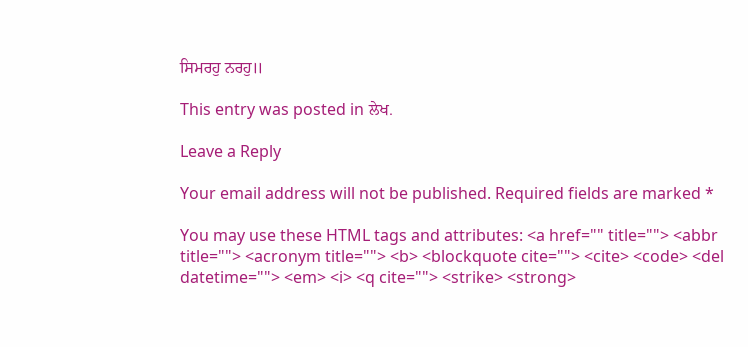ਸਿਮਰਹੁ ਨਰਹੁ॥

This entry was posted in ਲੇਖ.

Leave a Reply

Your email address will not be published. Required fields are marked *

You may use these HTML tags and attributes: <a href="" title=""> <abbr title=""> <acronym title=""> <b> <blockquote cite=""> <cite> <code> <del datetime=""> <em> <i> <q cite=""> <strike> <strong>